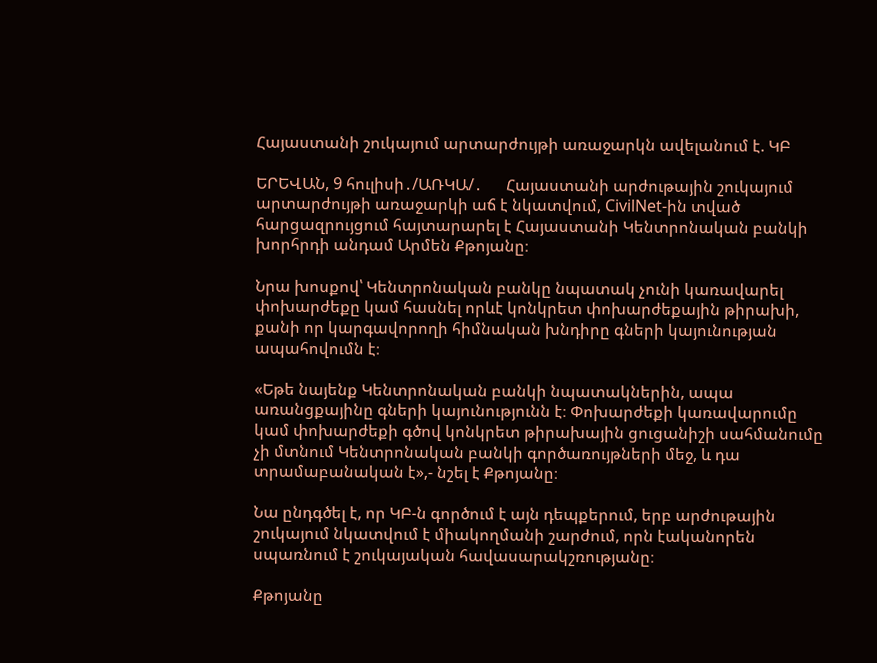Հայաստանի շուկայում արտարժույթի առաջարկն ավելանում է. ԿԲ

ԵՐԵՎԱՆ, 9 հուլիսի․/ԱՌԿԱ/․      Հայաստանի արժութային շուկայում արտարժույթի առաջարկի աճ է նկատվում, CivilNet-ին տված հարցազրույցում հայտարարել է Հայաստանի Կենտրոնական բանկի խորհրդի անդամ Արմեն Քթոյանը։

Նրա խոսքով՝ Կենտրոնական բանկը նպատակ չունի կառավարել փոխարժեքը կամ հասնել որևէ կոնկրետ փոխարժեքային թիրախի, քանի որ կարգավորողի հիմնական խնդիրը գների կայունության ապահովումն է։

«Եթե նայենք Կենտրոնական բանկի նպատակներին, ապա առանցքայինը գների կայունությունն է։ Փոխարժեքի կառավարումը կամ փոխարժեքի գծով կոնկրետ թիրախային ցուցանիշի սահմանումը չի մտնում Կենտրոնական բանկի գործառույթների մեջ, և դա տրամաբանական է»,- նշել է Քթոյանը։

Նա ընդգծել է, որ ԿԲ-ն գործում է այն դեպքերում, երբ արժութային շուկայում նկատվում է միակողմանի շարժում, որն էականորեն սպառնում է շուկայական հավասարակշռությանը։

Քթոյանը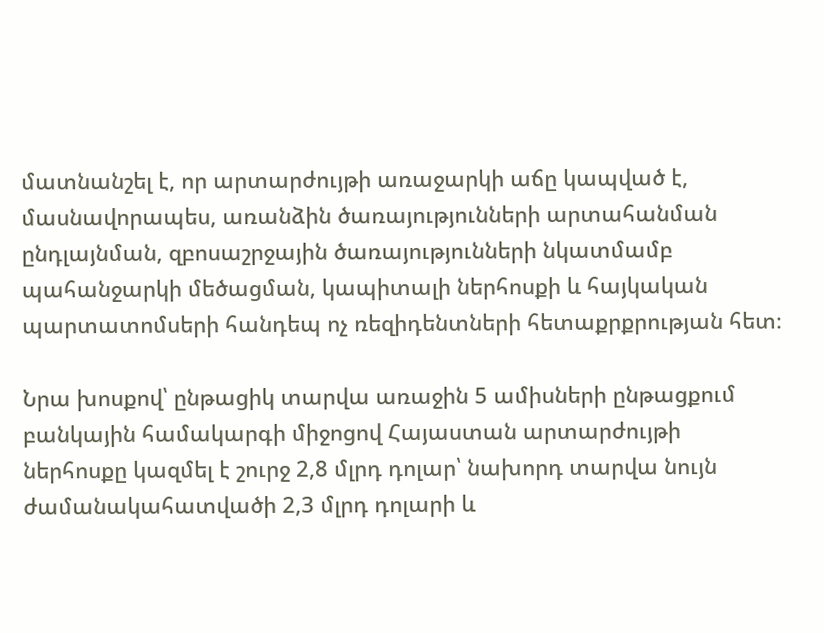մատնանշել է, որ արտարժույթի առաջարկի աճը կապված է, մասնավորապես, առանձին ծառայությունների արտահանման ընդլայնման, զբոսաշրջային ծառայությունների նկատմամբ պահանջարկի մեծացման, կապիտալի ներհոսքի և հայկական պարտատոմսերի հանդեպ ոչ ռեզիդենտների հետաքրքրության հետ։

Նրա խոսքով՝ ընթացիկ տարվա առաջին 5 ամիսների ընթացքում բանկային համակարգի միջոցով Հայաստան արտարժույթի ներհոսքը կազմել է շուրջ 2,8 մլրդ դոլար՝ նախորդ տարվա նույն ժամանակահատվածի 2,3 մլրդ դոլարի և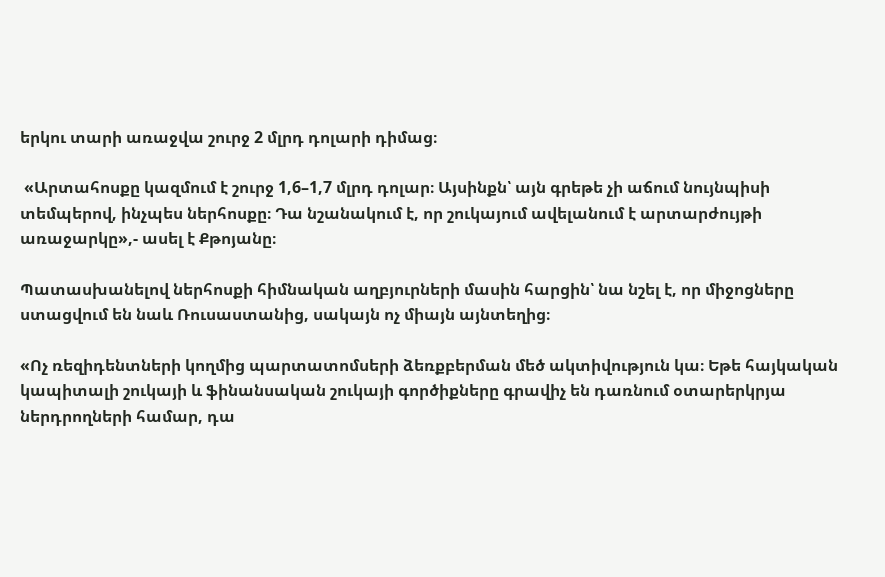երկու տարի առաջվա շուրջ 2 մլրդ դոլարի դիմաց։

 «Արտահոսքը կազմում է շուրջ 1,6–1,7 մլրդ դոլար։ Այսինքն՝ այն գրեթե չի աճում նույնպիսի տեմպերով, ինչպես ներհոսքը։ Դա նշանակում է, որ շուկայում ավելանում է արտարժույթի առաջարկը»,- ասել է Քթոյանը։

Պատասխանելով ներհոսքի հիմնական աղբյուրների մասին հարցին՝ նա նշել է, որ միջոցները ստացվում են նաև Ռուսաստանից, սակայն ոչ միայն այնտեղից։

«Ոչ ռեզիդենտների կողմից պարտատոմսերի ձեռքբերման մեծ ակտիվություն կա։ Եթե հայկական կապիտալի շուկայի և ֆինանսական շուկայի գործիքները գրավիչ են դառնում օտարերկրյա ներդրողների համար, դա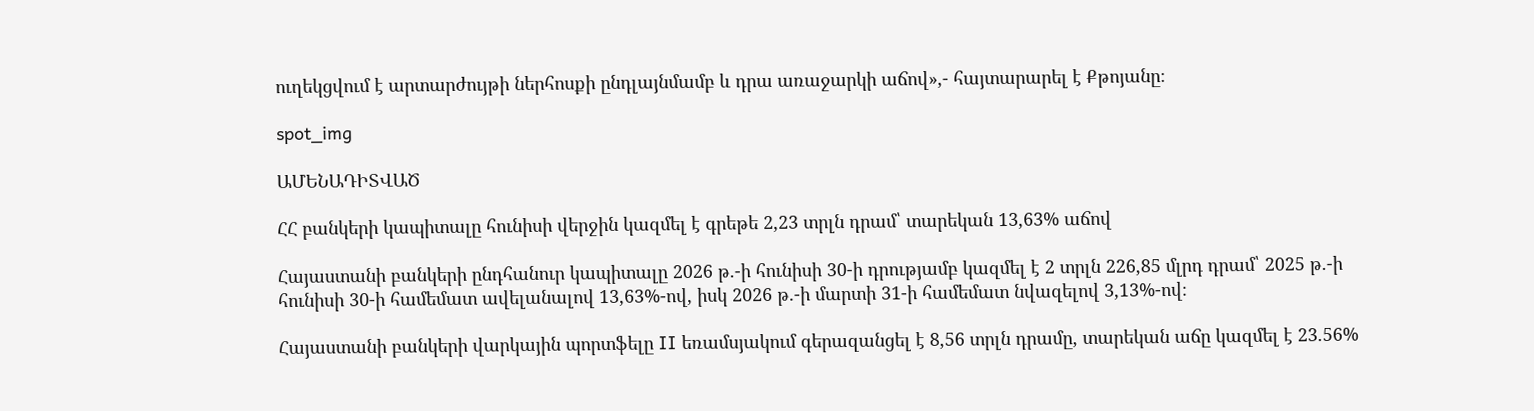ուղեկցվում է արտարժույթի ներհոսքի ընդլայնմամբ և դրա առաջարկի աճով»,- հայտարարել է Քթոյանը։

spot_img

ԱՄԵՆԱԴԻՏՎԱԾ

ՀՀ բանկերի կապիտալը հունիսի վերջին կազմել է գրեթե 2,23 տրլն դրամ՝ տարեկան 13,63% աճով

Հայաստանի բանկերի ընդհանուր կապիտալը 2026 թ.-ի հունիսի 30-ի դրությամբ կազմել է 2 տրլն 226,85 մլրդ դրամ՝ 2025 թ.-ի հունիսի 30-ի համեմատ ավելանալով 13,63%-ով, իսկ 2026 թ.-ի մարտի 31-ի համեմատ նվազելով 3,13%-ով։

Հայաստանի բանկերի վարկային պորտֆելը II եռամսյակում գերազանցել է 8,56 տրլն դրամը, տարեկան աճը կազմել է 23.56%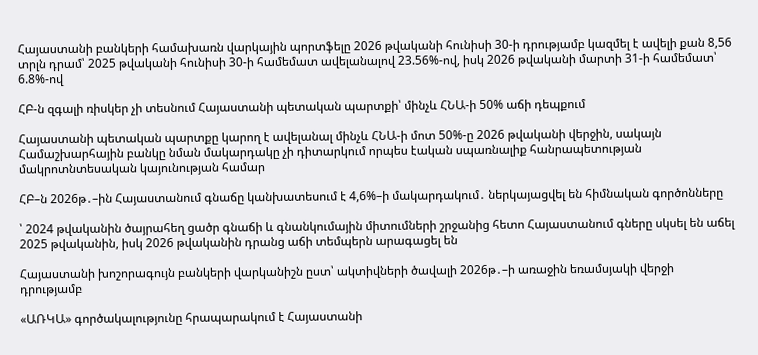Հայաստանի բանկերի համախառն վարկային պորտֆելը 2026 թվականի հունիսի 30-ի դրությամբ կազմել է ավելի քան 8,56 տրլն դրամ՝ 2025 թվականի հունիսի 30-ի համեմատ ավելանալով 23.56%-ով, իսկ 2026 թվականի մարտի 31-ի համեմատ՝ 6.8%-ով

ՀԲ-ն զգալի ռիսկեր չի տեսնում Հայաստանի պետական պարտքի՝ մինչև ՀՆԱ-ի 50% աճի դեպքում

Հայաստանի պետական պարտքը կարող է ավելանալ մինչև ՀՆԱ-ի մոտ 50%-ը 2026 թվականի վերջին, սակայն Համաշխարհային բանկը նման մակարդակը չի դիտարկում որպես էական սպառնալիք հանրապետության մակրոտնտեսական կայունության համար

ՀԲ–ն 2026թ․–ին Հայաստանում գնաճը կանխատեսում է 4,6%–ի մակարդակում․ ներկայացվել են հիմնական գործոնները

՝ 2024 թվականին ծայրահեղ ցածր գնաճի և գնանկումային միտումների շրջանից հետո Հայաստանում գները սկսել են աճել 2025 թվականին, իսկ 2026 թվականին դրանց աճի տեմպերն արագացել են

Հայաստանի խոշորագույն բանկերի վարկանիշն ըստ՝ ակտիվների ծավալի 2026թ․–ի առաջին եռամսյակի վերջի դրությամբ

«ԱՌԿԱ» գործակալությունը հրապարակում է Հայաստանի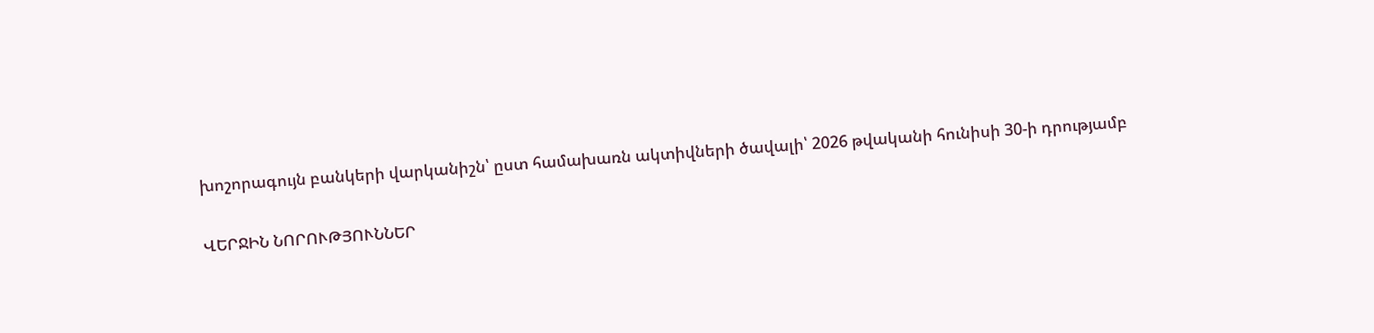խոշորագույն բանկերի վարկանիշն՝ ըստ համախառն ակտիվների ծավալի՝ 2026 թվականի հունիսի 30-ի դրությամբ

ՎԵՐՋԻՆ ՆՈՐՈՒԹՅՈՒՆՆԵՐ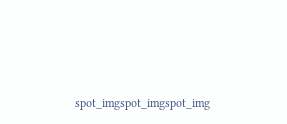spot_imgspot_imgspot_img